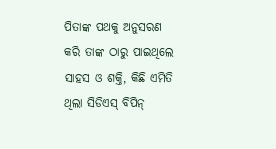ପିତାଙ୍କ ପଥକୁ ଅନୁସରଣ କରି ତାଙ୍କ ଠାରୁ ପାଇଥିଲେ ସାହସ ଓ ଶକ୍ତି, କିଛି ଏମିତି ଥିଲା ସିଡିଏସ୍ ବିପିନ୍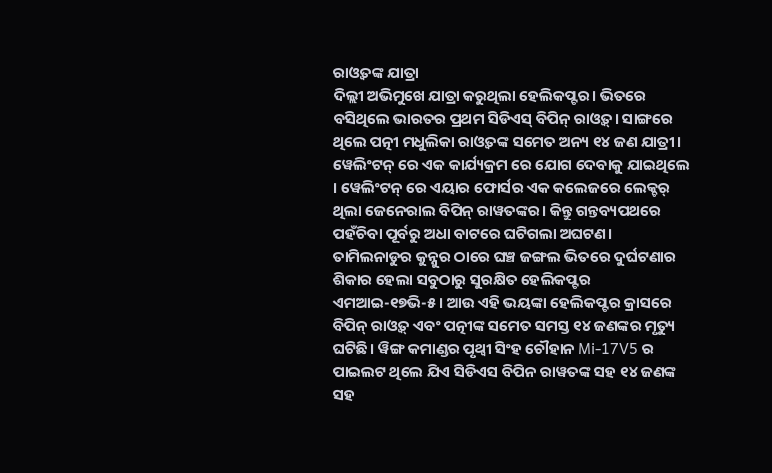ରାଓ୍ଵତଙ୍କ ଯାତ୍ରା
ଦିଲ୍ଲୀ ଅଭିମୁଖେ ଯାତ୍ରା କରୁଥିଲା ହେଲିକପ୍ଟର। ଭିତରେ ବସିଥିଲେ ଭାରତର ପ୍ରଥମ ସିଡିଏସ୍ ବିପିନ୍ ରାଓ୍ଵତ୍। ସାଙ୍ଗରେ ଥିଲେ ପତ୍ନୀ ମଧୁଲିକା ରାଓ୍ଵତଙ୍କ ସମେତ ଅନ୍ୟ ୧୪ ଜଣ ଯାତ୍ରୀ। ୱେଲିଂଟନ୍ ରେ ଏକ କାର୍ଯ୍ୟକ୍ରମ ରେ ଯୋଗ ଦେବାକୁ ଯାଇଥିଲେ । ୱେଲିଂଟନ୍ ରେ ଏୟାର ଫୋର୍ସର ଏକ କଲେଜରେ ଲେକ୍ଚର୍ ଥିଲା ଜେନେରାଲ ବିପିନ୍ ରାୱତଙ୍କର। କିନ୍ତୁ ଗନ୍ତବ୍ୟପଥରେ ପହଁଚିବା ପୂର୍ବରୁ ଅଧା ବାଟରେ ଘଟିଗଲା ଅଘଟଣ। ତାମିଲନାଡୁର କୁନ୍ନୁର ଠାରେ ଘଞ୍ଚ ଜଙ୍ଗଲ ଭିତରେ ଦୁର୍ଘଟଣାର ଶିକାର ହେଲା ସବୁଠାରୁ ସୁରକ୍ଷିତ ହେଲିକପ୍ଟର ଏମଆଇ-୧୭ଭି-୫। ଆଉ ଏହି ଭୟଙ୍କା ହେଲିକପ୍ଟର କ୍ରାସରେ ବିପିନ୍ ରାଓ୍ଵତ୍ ଏବଂ ପତ୍ନୀଙ୍କ ସମେତ ସମସ୍ତ ୧୪ ଜଣଙ୍କର ମୃତ୍ୟୁ ଘଟିଛି। ୱିଙ୍ଗ କମାଣ୍ଡର ପୃଥ୍ବୀ ସିଂହ ଚୌହାନ Mi-17V5 ର ପାଇଲଟ ଥିଲେ ଯିଏ ସିଡିଏସ ବିପିନ ରାୱତଙ୍କ ସହ ୧୪ ଜଣଙ୍କ ସହ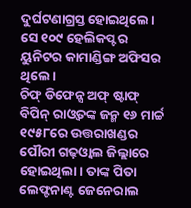ଦୁର୍ଘଟଣାଗ୍ରସ୍ତ ହୋଇଥିଲେ। ସେ ୧୦୯ ହେଲିକପ୍ଟର ୟୁନିଟର କାମାଣ୍ଡିଙ୍ଗ ଅଫିସର ଥିଲେ।
ଚିଫ୍ ଡିଫେନ୍ସ ଅଫ୍ ଷ୍ଟାଫ୍ ବିପିନ୍ ରାଓ୍ଵତଙ୍କ ଜନ୍ମ ୧୬ ମାର୍ଚ୍ଚ ୧୯୫୮ରେ ଉତ୍ତରାଖଣ୍ଡର ପୌରୀ ଗଢ଼ଓ୍ଵାଲ ଜିଲ୍ଲାରେ ହୋଇଥିଲା। ତାଙ୍କ ପିତା ଲେଫ୍ଟନାଣ୍ଟ ଜେନେରାଲ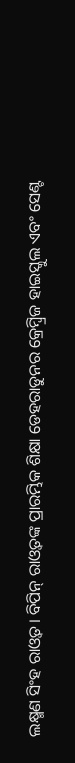ଲକ୍ଷ୍ମଣ ସିଂହ ରାଓ୍ଵତ। ବିପିନ୍ ରାଓ୍ଵତଙ୍କ ପ୍ରାରମ୍ଭିକ ଶିକ୍ଷା ଡେହରାଡୁନର କ୍ରେମ୍ବ୍ରିଜ ହାଇସ୍କୁଲ ଏବଂ ସେଣ୍ଟ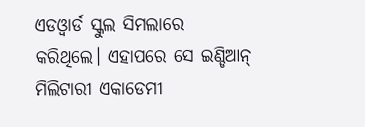ଏଡଓ୍ଵାର୍ଡ ସ୍କୁଲ ସିମଲାରେ କରିଥିଲେ। ଏହାପରେ ସେ ଇଣ୍ଡିଆନ୍ ମିଲିଟାରୀ ଏକାଡେମୀ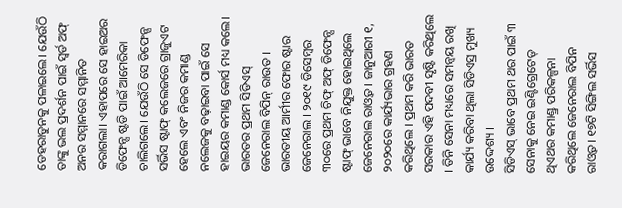ଡେହରାଡୁନକୁ ପଳାଇଲେ। ଯେଉଁଠି ତାଙ୍କୁ ଭଲ ପ୍ରଦର୍ଶନ ପାଇଁ ସ୍ୱର୍ଡ ଅଫ୍ ଅନର ସମ୍ମାନରେ ସମ୍ମାନିତ କରାଗଲା। ଏହାପରେ ସେ ହାଇଅର ଡିଫେନ୍ସ ଷ୍ଟଡି ପାଇଁ ଆମେରିକା ଚାଲିଗଲେ। ଯେଉଁଠି ସେ ଡିଫେନ୍ସ ସର୍ଭିସ ଷ୍ଟାଫ୍ କଲେଜରେ ଗ୍ରାଜୁଏଟ ହେଲେ ଏବଂ ନିଜର କମାଣ୍ଡ ନଲେଜକୁ ବଢ଼ାଇବା ପାଇଁ ସେ ହାଇୟର କମାଣ୍ଡ କୋର୍ସ ମଧ୍ୟ କଲେ।
ଭାରତର ପ୍ରଥମ ସିଡିଏସ୍ ଜେନେରାଲ ବିପିନ୍ ରାଉତ । ଭାରତୀୟ ଆର୍ମୀର ଫୋର ଷ୍ଟାର ଜେନେରାଲ । ୨୦୧୯ ଡିସେମ୍ବର ୩୦ରେ ପ୍ରଥମ ଚିଫ୍ ଅଫ୍ ଡିଫେନ୍ସ ଷ୍ଟାଫ୍ ଭାବେ ନିଯୁକ୍ତ ହୋଇଥିଲେ ଜେନେରାଲ ରାଓ୍ଵତ । ଜାନୁଆରୀ ୧, ୨୦୨୦ରେ କାର୍ଯ୍ୟଭାର ଗ୍ରହଣ କରିଥିଲେ । ପ୍ରଥମ କରି ଭାରତ ସରକାର ଏହି ପଦବୀ ସୃଷ୍ଟି କରିଥିଲେ । ତିନି ସେନା ମଧ୍ୟରେ ସମନ୍ଵୟ ରଖି କାର୍ଯ୍ୟ କରିବା ଥିଲା ସିଡିଏସ୍ର ମୁଖ୍ୟ ଉଦ୍ଦେଶ୍ୟ ।
ସିଡିଏସ୍ ଭାବେ ପ୍ରଥମ ଥର ପାଇଁ ୩ ସେନାକୁ ନେଇ ଇଣ୍ଟିଗ୍ରେଟେଡ୍ ଥିଏଥର କମାଣ୍ଡ୍ର ପରିକଳ୍ପନା କରିଥିଲେ ଜେନେରାଲ ବିପିନ ରାଓ୍ଵତ। ୧୭ଟି ସିଙ୍ଗିଲ ସର୍ଭିସ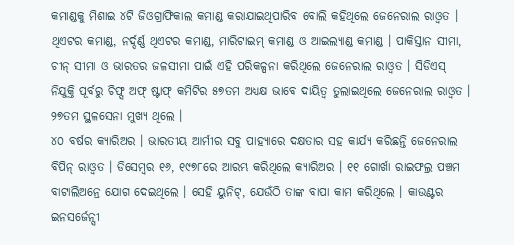କମାଣ୍ଡକୁ ମିଶାଇ ୪ଟି ଜିଓଗ୍ରାଫିକାଲ କମାଣ୍ଡ କରାଯାଇଥିପାରିବ ବୋଲି କହିଥିଲେ ଜେନେରାଲ ରାଓ୍ଵତ । ଥିଏଟର କମାଣ୍ଡ, ନର୍ଦ୍ଦର୍ଣ୍ଣ ଥିଏଟର କମାଣ୍ଡ, ମାରିଟାଇମ୍ କମାଣ୍ଡ ଓ ଆଇଲ୍ୟାଣ୍ଡ କମାଣ୍ଡ । ପାକିସ୍ତାନ ସୀମା, ଚୀନ୍ ସୀମା ଓ ଭାରତର ଜଳସୀମା ପାଇଁ ଏହି ପରିକଳ୍ପନା କରିଥିଲେ ଜେନେରାଲ ରାଓ୍ଵତ । ସିଡିଏସ୍ ନିଯୁକ୍ତି ପୂର୍ବରୁ ଚିଫ୍ସ ଅଫ୍ ଷ୍ଟାଫ୍ କମିଟିର ୫୭ତମ ଅଧ୍ୟକ୍ଷ ଭାବେ ଦାୟିତ୍ୱ ତୁଲାଇଥିଲେ ଜେନେରାଲ ରାଓ୍ଵତ । ୨୭ତମ ସ୍ଥଳସେନା ମୁଖ୍ୟ ଥିଲେ ।
୪୦ ବର୍ଷର କ୍ୟାରିଅର । ଭାରତୀୟ ଆର୍ମୀର ସବୁ ପାହ୍ୟାରେ ଦକ୍ଷତାର ସହ କାର୍ଯ୍ୟ କରିଛନ୍ତି ଜେନେରାଲ ବିପିନ୍ ରାଓ୍ଵତ । ଡିସେମ୍ବର ୧୬, ୧୯୭୮ରେ ଆରମ୍ଭ କରିଥିଲେ କ୍ୟାରିଅର । ୧୧ ଗୋର୍ଖା ରାଇଫଲ୍ର ପଞ୍ଚମ ବାଟାଲିଅନ୍ରେ ଯୋଗ ଦେଇଥିଲେ । ସେହି ୟୁନିଟ୍, ଯେଉଁଠି ତାଙ୍କ ବାପା କାମ କରିଥିଲେ । କାଉଣ୍ଟର ଇନସର୍ଜେନ୍ସୀ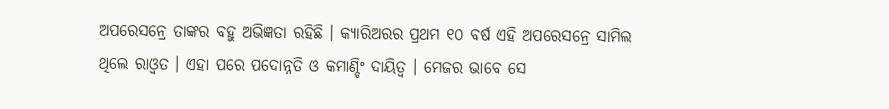ଅପରେସନ୍ରେ ତାଙ୍କର ବହୁ ଅଭିଜ୍ଞତା ରହିଛି । କ୍ୟାରିଅରର ପ୍ରଥମ ୧୦ ବର୍ଷ ଏହି ଅପରେସନ୍ରେ ସାମିଲ ଥିଲେ ରାଓ୍ଵତ । ଏହା ପରେ ପଦୋନ୍ନତି ଓ କମାଣ୍ଡିଂ ଦାୟିତ୍ୱ । ମେଜର ଭାବେ ସେ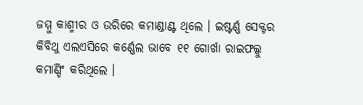ଜମ୍ମୁ କାଶ୍ମୀର ଓ ଉରିରେ କମାଣ୍ଡାଣ୍ଟ ଥିଲେ । ଇଷ୍ଟର୍ଣ୍ଣ ସେକ୍ଟର କିବିଥୁ ଏଲଏସିରେ କର୍ଣ୍ଣେଲ ଭାବେ ୧୧ ଗୋର୍ଖା ରାଇଫଲ୍କୁ କମାଣ୍ଡିଂ କରିଥିଲେ ।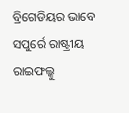ବ୍ରିଗେଡିୟର ଭାବେ ସପୁର୍ରେ ରାଷ୍ଟ୍ରୀୟ ରାଇଫଲ୍କୁ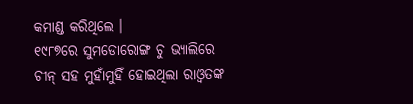କମାଣ୍ଡ କରିଥିଲେ ।
୧୯୮୭ରେ ସୁମଡୋରୋଙ୍ଗ ଚୁ ଭ୍ୟାଲିରେ ଚୀନ୍ ସହ ମୁହାଁମୁହିଁ ହୋଇଥିଲା ରାଓ୍ଵତଙ୍କ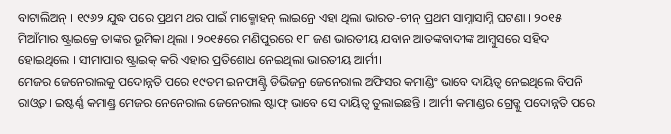ବାଟାଲିଅନ୍ । ୧୯୬୨ ଯୁଦ୍ଧ ପରେ ପ୍ରଥମ ଥର ପାଇଁ ମାକ୍ମୋହନ୍ ଲାଇନ୍ରେ ଏହା ଥିଲା ଭାରତ-ଚୀନ୍ ପ୍ରଥମ ସାମ୍ନାସାମ୍ନି ଘଟଣା । ୨୦୧୫ ମିଆଁମାର ଷ୍ଟ୍ରାଇକ୍ରେ ତାଙ୍କର ଭୂମିକା ଥିଲା । ୨୦୧୫ରେ ମଣିପୁରରେ ୧୮ ଜଣ ଭାରତୀୟ ଯବାନ ଆତଙ୍କବାଦୀଙ୍କ ଆମ୍ବୁସରେ ସହିଦ ହୋଇଥିଲେ । ସୀମାପାର ଷ୍ଟ୍ରାଇକ୍ କରି ଏହାର ପ୍ରତିଶୋଧ ନେଇଥିଲା ଭାରତୀୟ ଆର୍ମୀ।
ମେଜର ଜେନେରାଲକୁ ପଦୋନ୍ନତି ପରେ ୧୯ତମ ଇନଫାଣ୍ଟ୍ରି ଡିଭିଜନ୍ର ଜେନେରାଲ ଅଫିସର କମାଣ୍ଡିଂ ଭାବେ ଦାୟିତ୍ୱ ନେଇଥିଲେ ବିପନି ରାଓ୍ଵତ। ଇଷ୍ଟର୍ଣ୍ଣ କମାଣ୍ଡ୍ର ମେଜର ନେନେରାଲ ଜେନେରାଲ ଷ୍ଟାଫ୍ ଭାବେ ସେ ଦାୟିତ୍ୱ ତୁଲାଇଛନ୍ତି । ଆର୍ମୀ କମାଣ୍ଡର ଗ୍ରେଡ୍କୁ ପଦୋନ୍ନତି ପରେ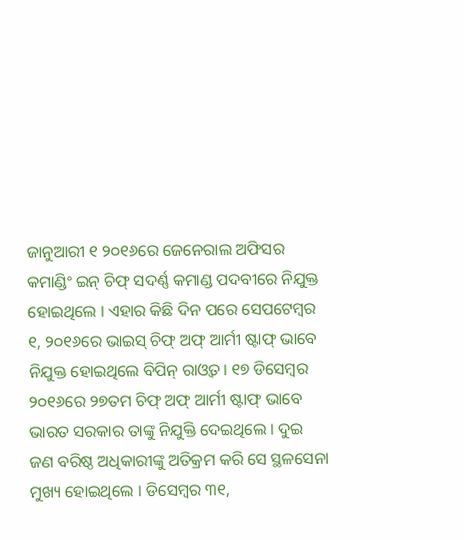ଜାନୁଆରୀ ୧ ୨୦୧୬ରେ ଜେନେରାଲ ଅଫିସର କମାଣ୍ଡିଂ ଇନ୍ ଚିଫ୍ ସଦର୍ଣ୍ଣ କମାଣ୍ଡ ପଦବୀରେ ନିଯୁକ୍ତ ହୋଇଥିଲେ । ଏହାର କିଛି ଦିନ ପରେ ସେପଟେମ୍ବର ୧, ୨୦୧୬ରେ ଭାଇସ୍ ଚିଫ୍ ଅଫ୍ ଆର୍ମୀ ଷ୍ଟାଫ୍ ଭାବେ ନିଯୁକ୍ତ ହୋଇଥିଲେ ବିପିନ୍ ରାଓ୍ଵତ। ୧୭ ଡିସେମ୍ବର ୨୦୧୬ରେ ୨୭ତମ ଚିଫ୍ ଅଫ୍ ଆର୍ମୀ ଷ୍ଟାଫ୍ ଭାବେ ଭାରତ ସରକାର ତାଙ୍କୁ ନିଯୁକ୍ତି ଦେଇଥିଲେ । ଦୁଇ ଜଣ ବରିଷ୍ଠ ଅଧିକାରୀଙ୍କୁ ଅତିକ୍ରମ କରି ସେ ସ୍ଥଳସେନା ମୁଖ୍ୟ ହୋଇଥିଲେ । ଡିସେମ୍ବର ୩୧,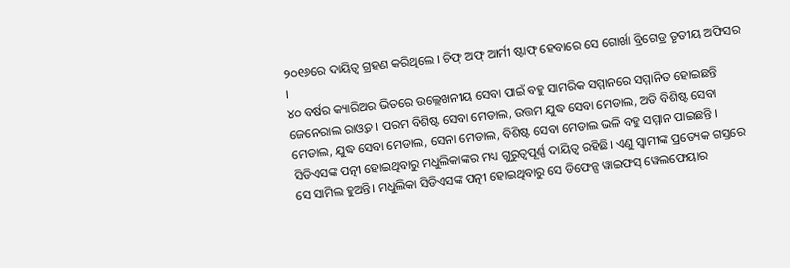୨୦୧୬ରେ ଦାୟିତ୍ୱ ଗ୍ରହଣ କରିଥିଲେ । ଚିଫ୍ ଅଫ୍ ଆର୍ମୀ ଷ୍ଟାଫ୍ ହେବାରେ ସେ ଗୋର୍ଖା ବ୍ରିଗେଡ୍ର ତୃତୀୟ ଅଫିସର ।
୪୦ ବର୍ଷର କ୍ୟାରିଅର ଭିତରେ ଉଲ୍ଲେଖନୀୟ ସେବା ପାଇଁ ବହୁ ସାମରିକ ସମ୍ମାନରେ ସମ୍ମାନିତ ହୋଇଛନ୍ତି ଜେନେରାଲ ରାଓ୍ଵତ । ପରମ ବିଶିଷ୍ଟ ସେବା ମେଡାଲ, ଉତ୍ତମ ଯୁଦ୍ଧ ସେବା ମେଡାଲ, ଅତି ବିଶିଷ୍ଟ ସେବା ମେଡାଲ, ଯୁଦ୍ଧ ସେବା ମେଡାଲ, ସେନା ମେଡାଲ, ବିଶିଷ୍ଟ ସେବା ମେଡାଲ ଭଳି ବହୁ ସମ୍ମାନ ପାଇଛନ୍ତି ।
ସିଡିଏସଙ୍କ ପତ୍ନୀ ହୋଇଥିବାରୁ ମଧୁଲିକାଙ୍କର ମଧ୍ୟ ଗୁରୁତ୍ୱପୂର୍ଣ୍ଣ ଦାୟିତ୍ୱ ରହିଛି। ଏଣୁ ସ୍ୱାମୀଙ୍କ ପ୍ରତ୍ୟେକ ଗସ୍ତରେ ସେ ସାମିଲ ହୁଅନ୍ତି। ମଧୁଲିକା ସିଡିଏସଙ୍କ ପତ୍ନୀ ହୋଇଥିବାରୁ ସେ ଡିଫେନ୍ସ ୱାଇଫସ୍ ୱେଲଫେୟାର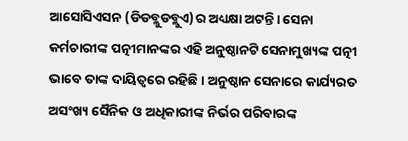ଆସୋସିଏସନ (ଡିଡବ୍ଲୁଡବ୍ଲୁଏ)ର ଅଧ୍ୟକ୍ଷା ଅଟନ୍ତି। ସେନା କର୍ମଚାରୀଙ୍କ ପତ୍ନୀମାନଙ୍କର ଏହି ଅନୁଷ୍ଠାନଟି ସେନାମୁଖ୍ୟଙ୍କ ପତ୍ନୀ ଭାବେ ତାଙ୍କ ଦାୟିତ୍ୱରେ ରହିଛି। ଅନୁଷ୍ଠାନ ସେନାରେ କାର୍ଯ୍ୟରତ ଅସଂଖ୍ୟ ସୈନିକ ଓ ଅଧିକାରୀଙ୍କ ନିର୍ଭର ପରିବାରଙ୍କ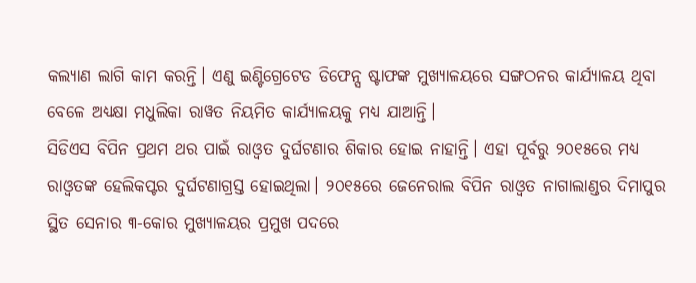କଲ୍ୟାଣ ଲାଗି କାମ କରନ୍ତି। ଏଣୁ ଇଣ୍ଟିଗ୍ରେଟେଡ ଡିଫେନ୍ସ ଷ୍ଟାଫଙ୍କ ମୁଖ୍ୟାଳୟରେ ସଙ୍ଗଠନର କାର୍ଯ୍ୟାଳୟ ଥିବା ବେଳେ ଅଧ୍ୟକ୍ଷା ମଧୁଲିକା ରାୱତ ନିୟମିତ କାର୍ଯ୍ୟାଳୟକୁ ମଧ୍ୟ ଯାଆନ୍ତି।
ସିଡିଏସ ବିପିନ ପ୍ରଥମ ଥର ପାଇଁ ରାଓ୍ଵତ ଦୁର୍ଘଟଣାର ଶିକାର ହୋଇ ନାହାନ୍ତି। ଏହା ପୂର୍ବରୁ ୨୦୧୫ରେ ମଧ୍ୟ ରାଓ୍ଵତଙ୍କ ହେଲିକପ୍ଟର ଦୁର୍ଘଟଣାଗ୍ରସ୍ତ ହୋଇଥିଲା। ୨୦୧୫ରେ ଜେନେରାଲ ବିପିନ ରାଓ୍ଵତ ନାଗାଲାଣ୍ଡର ଦିମାପୁର ସ୍ଥିତ ସେନାର ୩-କୋର ମୁଖ୍ୟାଳୟର ପ୍ରମୁଖ ପଦରେ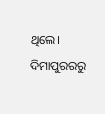ଥିଲେ। ଦିମାପୁରରରୁ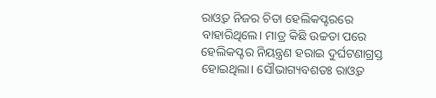ରାଓ୍ଵତ ନିଜର ଚିତା ହେଲିକପ୍ଟରରେ ବାହାରିଥିଲେ। ମାତ୍ର କିଛି ଉଚ୍ଚତା ପରେ ହେଲିକପ୍ଟର ନିୟନ୍ତ୍ରଣ ହରାଇ ଦୁର୍ଘଟଣାଗ୍ରସ୍ତ ହୋଇଥିଲା। ସୌଭାଗ୍ୟବଶତଃ ରାଓ୍ଵତ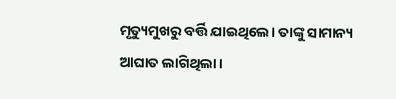ମୃତ୍ୟୁମୁଖରୁ ବର୍ତ୍ତି ଯାଇଥିଲେ। ତାଙ୍କୁ ସାମାନ୍ୟ ଆଘାତ ଲାଗିଥିଲା।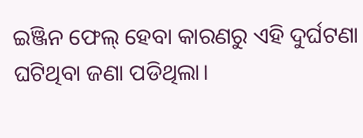ଇଞ୍ଜିନ ଫେଲ୍ ହେବା କାରଣରୁ ଏହି ଦୁର୍ଘଟଣା ଘଟିଥିବା ଜଣା ପଡିଥିଲା।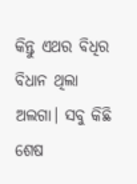କିନ୍ତୁ ଏଥର ବିଧିର ବିଧାନ ଥିଲା ଅଲଗା। ସବୁ କିଛି ଶେଷ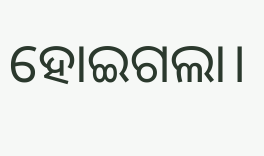ହୋଇଗଲା।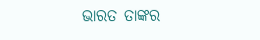ଭାରତ ତାଙ୍କର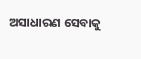ଅସାଧାରଣ ସେବାକୁ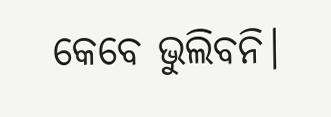କେବେ ଭୁଲିବନି।